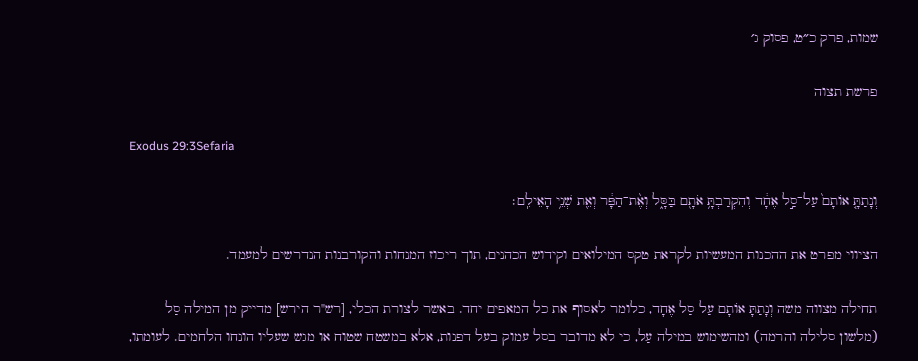שמות, פרק כ״ט, פסוק ג׳

פרשת תצוה

Exodus 29:3Sefaria

וְנָתַתָּ֤ אוֹתָם֙ עַל־סַ֣ל אֶחָ֔ד וְהִקְרַבְתָּ֥ אֹתָ֖ם בַּסָּ֑ל וְאֶ֨ת־הַפָּ֔ר וְאֵ֖ת שְׁנֵ֥י הָאֵילִֽם׃

הציווי מפרט את ההכנות המעשיות לקראת טקס המילואים וקידוש הכהנים, תוך ריכוז המנחות והקורבנות הנדרשים למעמד.

תחילה מצווה משה וְנָתַתָּ אוֹתָם עַל סַל אֶחָד, כלומר לאסוף את כל המאפים יחד. באשר לצורת הכלי, [רש"ר הירש] מדייק מן המילה סַל (מלשון סלילה והרמה) ומהשימוש במילה עַל, כי לא מדובר בסל עמוק בעל דפנות, אלא במשטח שטוח או מגש שעליו הונחו הלחמים. לעומתו,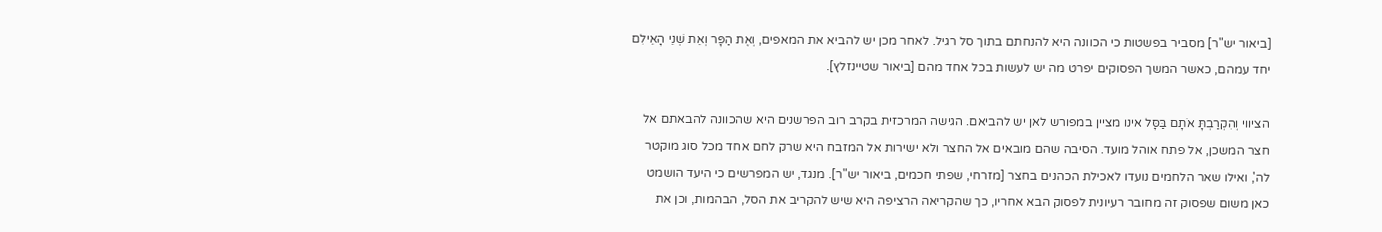[ביאור יש"ר] מסביר בפשטות כי הכוונה היא להנחתם בתוך סל רגיל. לאחר מכן יש להביא את המאפים, וְאֶת הַפָּר וְאֵת שְׁנֵי הָאֵילִם יחד עמהם, כאשר המשך הפסוקים יפרט מה יש לעשות בכל אחד מהם [ביאור שטיינזלץ].

הציווי וְהִקְרַבְתָּ אֹתָם בַּסָּל אינו מציין במפורש לאן יש להביאם. הגישה המרכזית בקרב רוב הפרשנים היא שהכוונה להבאתם אל חצר המשכן, אל פתח אוהל מועד. הסיבה שהם מובאים אל החצר ולא ישירות אל המזבח היא שרק לחם אחד מכל סוג מוקטר לה', ואילו שאר הלחמים נועדו לאכילת הכהנים בחצר [מזרחי, שפתי חכמים, ביאור יש"ר]. מנגד, יש המפרשים כי היעד הושמט כאן משום שפסוק זה מחובר רעיונית לפסוק הבא אחריו, כך שהקריאה הרציפה היא שיש להקריב את הסל, הבהמות, וכן את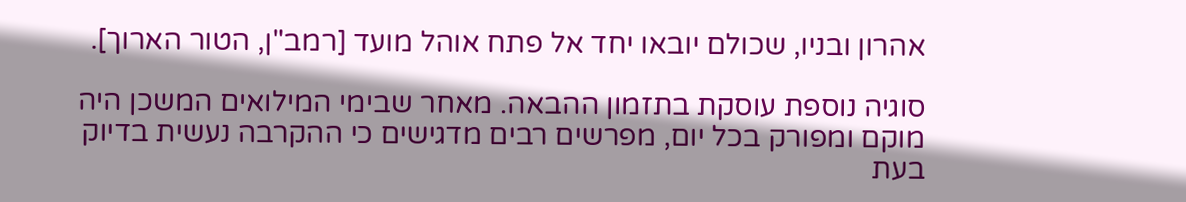אהרון ובניו, שכולם יובאו יחד אל פתח אוהל מועד [רמב"ן, הטור הארוך].

סוגיה נוספת עוסקת בתזמון ההבאה. מאחר שבימי המילואים המשכן היה מוקם ומפורק בכל יום, מפרשים רבים מדגישים כי ההקרבה נעשית בדיוק בעת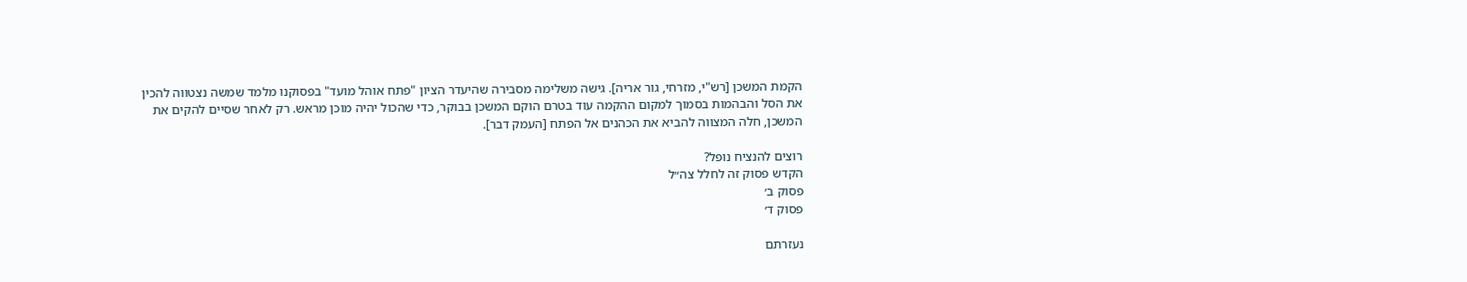הקמת המשכן [רש"י, מזרחי, גור אריה]. גישה משלימה מסבירה שהיעדר הציון "פתח אוהל מועד" בפסוקנו מלמד שמשה נצטווה להכין את הסל והבהמות בסמוך למקום ההקמה עוד בטרם הוקם המשכן בבוקר, כדי שהכול יהיה מוכן מראש. רק לאחר שסיים להקים את המשכן, חלה המצווה להביא את הכהנים אל הפתח [העמק דבר].

רוצים להנציח נופל?
הקדש פסוק זה לחלל צה״ל
פסוק ב׳
פסוק ד׳

נעזרתם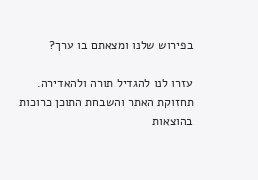בפירוש שלנו ומצאתם בו ערך?

עזרו לנו להגדיל תורה ולהאדירה. תחזוקת האתר והשבחת התוכן כרוכות בהוצאות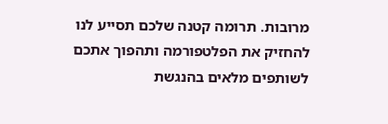מרובות. תרומה קטנה שלכם תסייע לנו להחזיק את הפלטפורמה ותהפוך אתכם לשותפים מלאים בהנגשת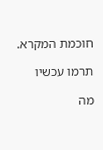חוכמת המקרא.

תרמו עכשיו

מה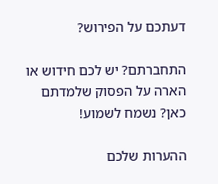דעתכם על הפירוש?

התחברתם? יש לכם חידוש או הארה על הפסוק שלמדתם כאן? נשמח לשמוע!

ההערות שלכם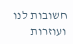חשובות לנו ועוזרות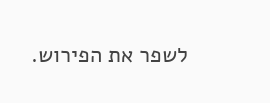לשפר את הפירוש.